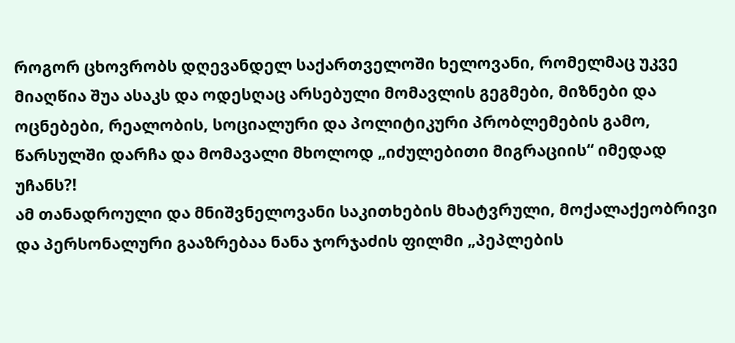როგორ ცხოვრობს დღევანდელ საქართველოში ხელოვანი, რომელმაც უკვე მიაღწია შუა ასაკს და ოდესღაც არსებული მომავლის გეგმები, მიზნები და ოცნებები, რეალობის, სოციალური და პოლიტიკური პრობლემების გამო, წარსულში დარჩა და მომავალი მხოლოდ „იძულებითი მიგრაციის“ იმედად უჩანს?!
ამ თანადროული და მნიშვნელოვანი საკითხების მხატვრული, მოქალაქეობრივი და პერსონალური გააზრებაა ნანა ჯორჯაძის ფილმი „პეპლების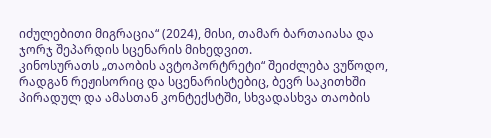იძულებითი მიგრაცია“ (2024), მისი, თამარ ბართაიასა და ჯორჯ შეპარდის სცენარის მიხედვით.
კინოსურათს „თაობის ავტოპორტრეტი“ შეიძლება ვუწოდო, რადგან რეჟისორიც და სცენარისტებიც, ბევრ საკითხში პირადულ და ამასთან კონტექსტში, სხვადასხვა თაობის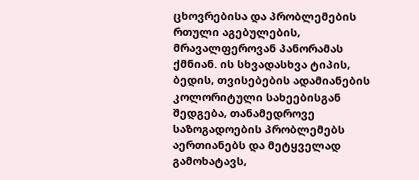ცხოვრებისა და პრობლემების რთული აგებულების, მრავალფეროვან პანორამას ქმნიან. ის სხვადასხვა ტიპის, ბედის, თვისებების ადამიანების კოლორიტული სახეებისგან შედგება, თანამედროვე საზოგადოების პრობლემებს აერთიანებს და მეტყველად გამოხატავს,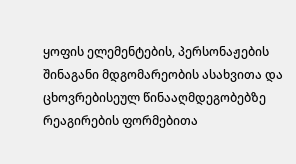ყოფის ელემენტების, პერსონაჟების შინაგანი მდგომარეობის ასახვითა და ცხოვრებისეულ წინააღმდეგობებზე რეაგირების ფორმებითა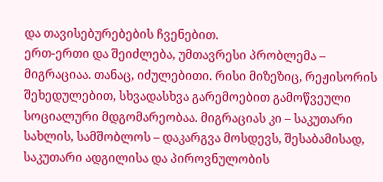და თავისებურებების ჩვენებით.
ერთ-ერთი და შეიძლება, უმთავრესი პრობლემა – მიგრაციაა. თანაც, იძულებითი. რისი მიზეზიც, რეჟისორის შეხედულებით, სხვადასხვა გარემოებით გამოწვეული სოციალური მდგომარეობაა. მიგრაციას კი – საკუთარი სახლის, სამშობლოს – დაკარგვა მოსდევს, შესაბამისად, საკუთარი ადგილისა და პიროვნულობის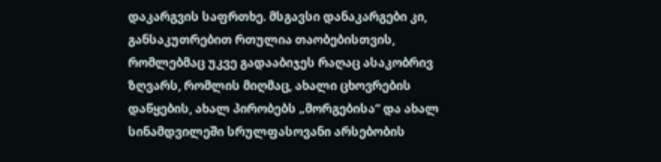დაკარგვის საფრთხე. მსგავსი დანაკარგები კი, განსაკუთრებით რთულია თაობებისთვის, რომლებმაც უკვე გადააბიჯეს რაღაც ასაკობრივ ზღვარს, რომლის მიღმაც, ახალი ცხოვრების დაწყების, ახალ პირობებს „მორგებისა“ და ახალ სინამდვილეში სრულფასოვანი არსებობის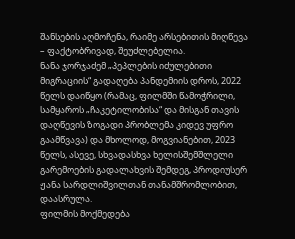შანსების აღმოჩენა, რაიმე არსებითის მიღწევა – ფაქტობრივად, შეუძლებელია.
ნანა ჯორჯაძემ „პეპლების იძულებითი მიგრაციის“ გადაღება პანდემიის დროს, 2022 წელს დაიწყო (რამაც, ფილმში წამოჭრილი, სამყაროს „ჩაკეტილობისა“ და მისგან თავის დაღწევის ზოგადი პრობლემა კიდევ უფრო გაამწვავა) და მხოლოდ, მოგვიანებით, 2023 წელს, ასევე, სხვადასხვა ხელისშემშლელი გარემოების გადალახვის შემდეგ, პროდიუსერ ჟანა სარდლიშვილთან თანამშრომლობით, დაასრულა.
ფილმის მოქმედება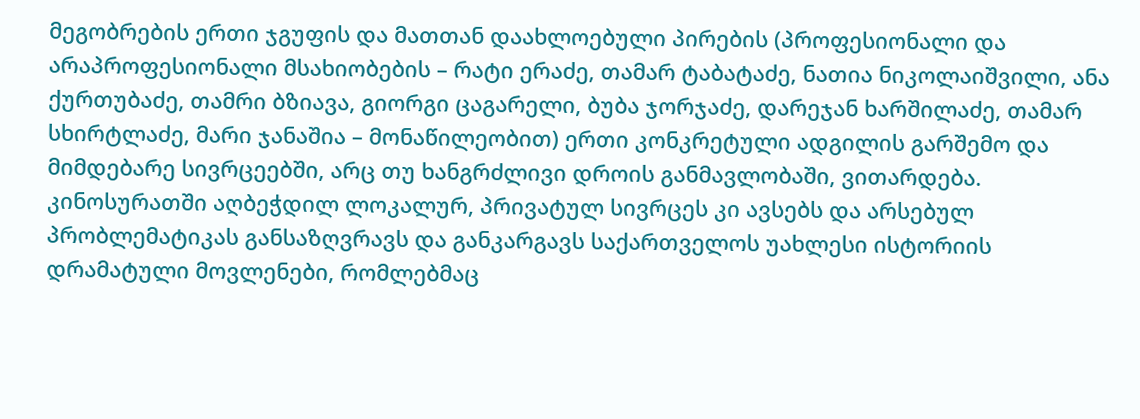მეგობრების ერთი ჯგუფის და მათთან დაახლოებული პირების (პროფესიონალი და არაპროფესიონალი მსახიობების – რატი ერაძე, თამარ ტაბატაძე, ნათია ნიკოლაიშვილი, ანა ქურთუბაძე, თამრი ბზიავა, გიორგი ცაგარელი, ბუბა ჯორჯაძე, დარეჯან ხარშილაძე, თამარ სხირტლაძე, მარი ჯანაშია – მონაწილეობით) ერთი კონკრეტული ადგილის გარშემო და მიმდებარე სივრცეებში, არც თუ ხანგრძლივი დროის განმავლობაში, ვითარდება.
კინოსურათში აღბეჭდილ ლოკალურ, პრივატულ სივრცეს კი ავსებს და არსებულ პრობლემატიკას განსაზღვრავს და განკარგავს საქართველოს უახლესი ისტორიის დრამატული მოვლენები, რომლებმაც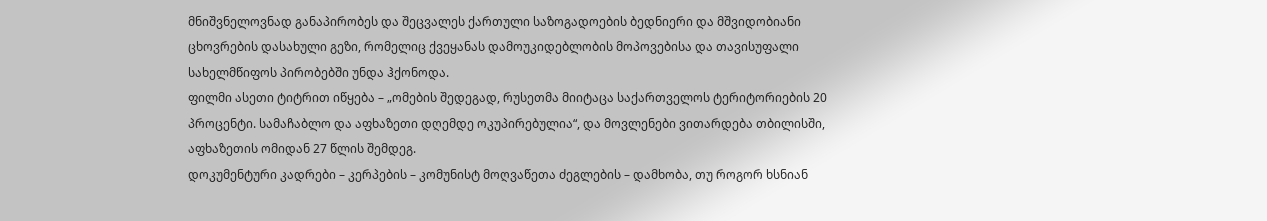მნიშვნელოვნად განაპირობეს და შეცვალეს ქართული საზოგადოების ბედნიერი და მშვიდობიანი ცხოვრების დასახული გეზი, რომელიც ქვეყანას დამოუკიდებლობის მოპოვებისა და თავისუფალი სახელმწიფოს პირობებში უნდა ჰქონოდა.
ფილმი ასეთი ტიტრით იწყება – „ომების შედეგად, რუსეთმა მიიტაცა საქართველოს ტერიტორიების 20 პროცენტი. სამაჩაბლო და აფხაზეთი დღემდე ოკუპირებულია“, და მოვლენები ვითარდება თბილისში, აფხაზეთის ომიდან 27 წლის შემდეგ.
დოკუმენტური კადრები – კერპების – კომუნისტ მოღვაწეთა ძეგლების – დამხობა, თუ როგორ ხსნიან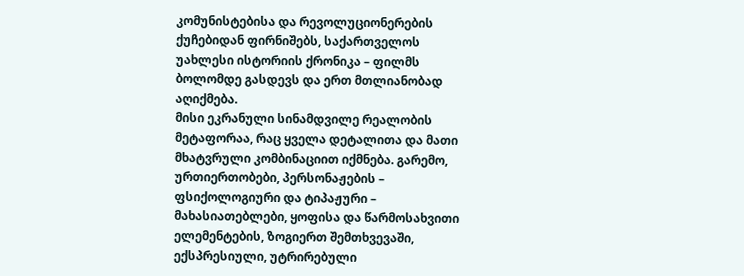კომუნისტებისა და რევოლუციონერების ქუჩებიდან ფირნიშებს, საქართველოს უახლესი ისტორიის ქრონიკა – ფილმს ბოლომდე გასდევს და ერთ მთლიანობად აღიქმება.
მისი ეკრანული სინამდვილე რეალობის მეტაფორაა, რაც ყველა დეტალითა და მათი მხატვრული კომბინაციით იქმნება. გარემო, ურთიერთობები, პერსონაჟების – ფსიქოლოგიური და ტიპაჟური – მახასიათებლები, ყოფისა და წარმოსახვითი ელემენტების, ზოგიერთ შემთხვევაში, ექსპრესიული, უტრირებული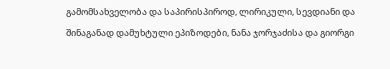გამომსახველობა და საპირისპიროდ, ლირიკული, სევდიანი და შინაგანად დამუხტული ეპიზოდები, ნანა ჯორჯაძისა და გიორგი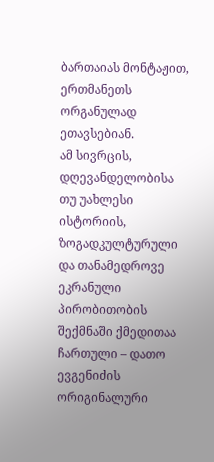ბართაიას მონტაჟით, ერთმანეთს ორგანულად ეთავსებიან.
ამ სივრცის, დღევანდელობისა თუ უახლესი ისტორიის, ზოგადკულტურული და თანამედროვე ეკრანული პირობითობის შექმნაში ქმედითაა ჩართული – დათო ევგენიძის ორიგინალური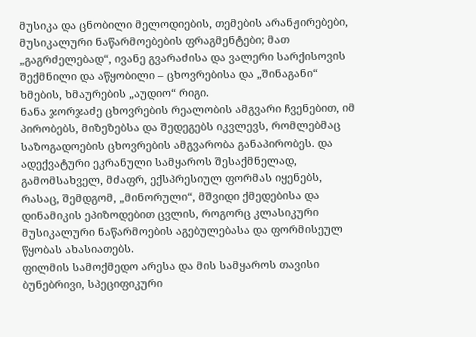მუსიკა და ცნობილი მელოდიების, თემების არანჟირებები, მუსიკალური ნაწარმოებების ფრაგმენტები; მათ „გაგრძელებად“, ივანე გვარაძისა და ვალერი სარქისოვის შექმნილი და აწყობილი – ცხოვრებისა და „შინაგანი“ ხმების, ხმაურების „აუდიო“ რიგი.
ნანა ჯორჯაძე ცხოვრების რეალობის ამგვარი ჩვენებით, იმ პირობებს, მიზეზებსა და შედეგებს იკვლევს, რომლებმაც საზოგადოების ცხოვრების ამგვარობა განაპირობეს. და ადექვატური ეკრანული სამყაროს შესაქმნელად, გამომსახველ, მძაფრ, ექსპრესიულ ფორმას იყენებს, რასაც, შემდგომ, „მინორული“, მშვიდი ქმედებისა და დინამიკის ეპიზოდებით ცვლის, როგორც კლასიკური მუსიკალური ნაწარმოების აგებულებასა და ფორმისეულ წყობას ახასიათებს.
ფილმის სამოქმედო არესა და მის სამყაროს თავისი ბუნებრივი, სპეციფიკური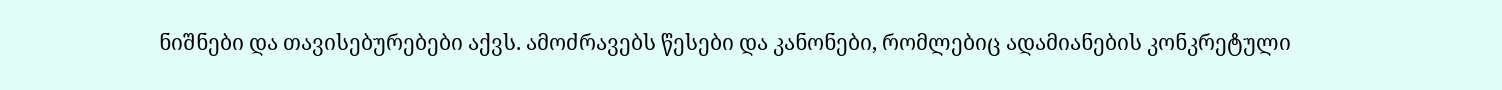ნიშნები და თავისებურებები აქვს. ამოძრავებს წესები და კანონები, რომლებიც ადამიანების კონკრეტული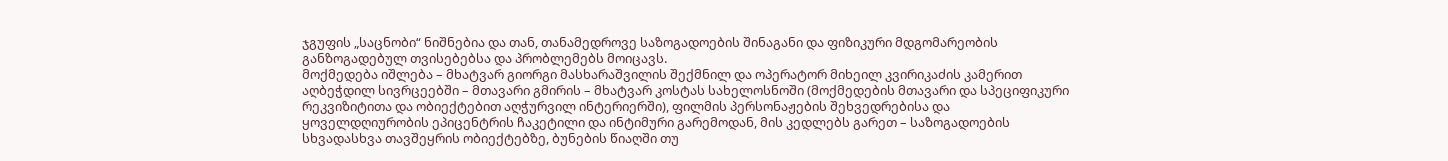ჯგუფის „საცნობი“ ნიშნებია და თან, თანამედროვე საზოგადოების შინაგანი და ფიზიკური მდგომარეობის განზოგადებულ თვისებებსა და პრობლემებს მოიცავს.
მოქმედება იშლება – მხატვარ გიორგი მასხარაშვილის შექმნილ და ოპერატორ მიხეილ კვირიკაძის კამერით აღბეჭდილ სივრცეებში – მთავარი გმირის – მხატვარ კოსტას სახელოსნოში (მოქმედების მთავარი და სპეციფიკური რეკვიზიტითა და ობიექტებით აღჭურვილ ინტერიერში), ფილმის პერსონაჟების შეხვედრებისა და ყოველდღიურობის ეპიცენტრის ჩაკეტილი და ინტიმური გარემოდან, მის კედლებს გარეთ – საზოგადოების სხვადასხვა თავშეყრის ობიექტებზე, ბუნების წიაღში თუ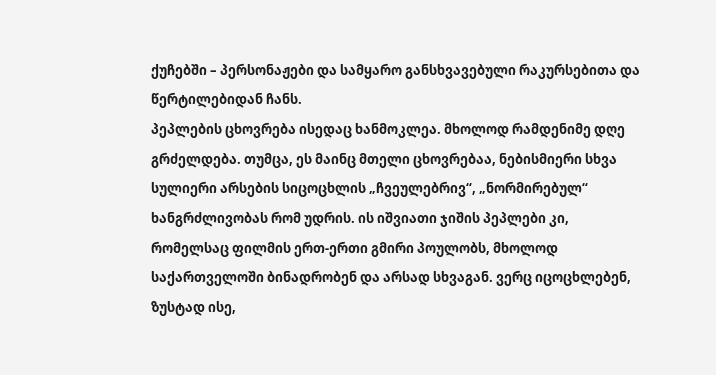ქუჩებში – პერსონაჟები და სამყარო განსხვავებული რაკურსებითა და წერტილებიდან ჩანს.
პეპლების ცხოვრება ისედაც ხანმოკლეა. მხოლოდ რამდენიმე დღე გრძელდება. თუმცა, ეს მაინც მთელი ცხოვრებაა, ნებისმიერი სხვა სულიერი არსების სიცოცხლის „ჩვეულებრივ“, „ნორმირებულ“ ხანგრძლივობას რომ უდრის. ის იშვიათი ჯიშის პეპლები კი, რომელსაც ფილმის ერთ-ერთი გმირი პოულობს, მხოლოდ საქართველოში ბინადრობენ და არსად სხვაგან. ვერც იცოცხლებენ, ზუსტად ისე,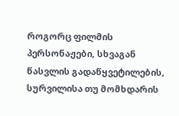როგორც ფილმის პერსონაჟები, სხვაგან წასვლის გადაწყვეტილების, სურვილისა თუ მომხდარის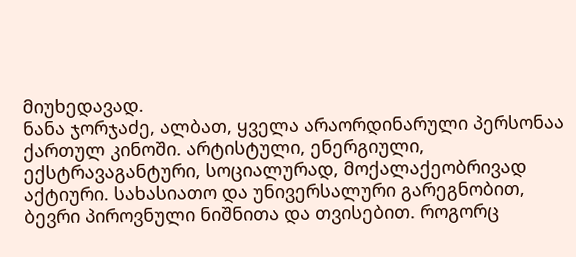მიუხედავად.
ნანა ჯორჯაძე, ალბათ, ყველა არაორდინარული პერსონაა ქართულ კინოში. არტისტული, ენერგიული, ექსტრავაგანტური, სოციალურად, მოქალაქეობრივად აქტიური. სახასიათო და უნივერსალური გარეგნობით, ბევრი პიროვნული ნიშნითა და თვისებით. როგორც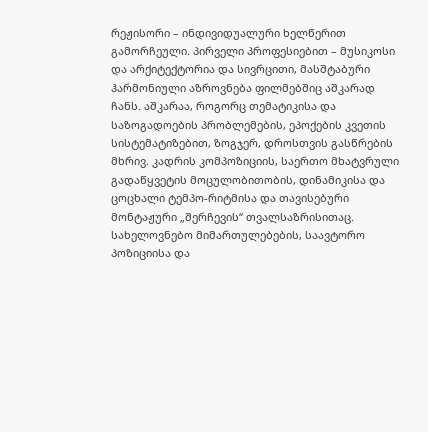რეჟისორი – ინდივიდუალური ხელწერით გამორჩეული. პირველი პროფესიებით – მუსიკოსი და არქიტექტორია და სივრცითი, მასშტაბური ჰარმონიული აზროვნება ფილმებშიც აშკარად ჩანს. აშკარაა, როგორც თემატიკისა და საზოგადოების პრობლემების, ეპოქების კვეთის სისტემატიზებით, ზოგჯერ, დროსთვის გასწრების მხრივ. კადრის კომპოზიციის, საერთო მხატვრული გადაწყვეტის მოცულობითობის, დინამიკისა და ცოცხალი ტემპო-რიტმისა და თავისებური მონტაჟური „შერჩევის“ თვალსაზრისითაც.
სახელოვნებო მიმართულებების, საავტორო პოზიციისა და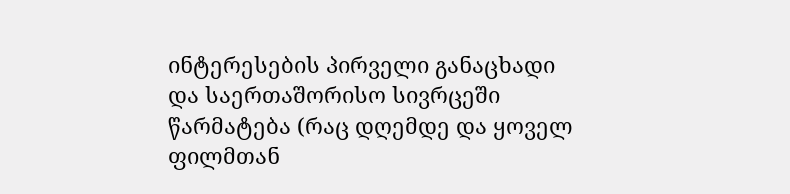ინტერესების პირველი განაცხადი და საერთაშორისო სივრცეში წარმატება (რაც დღემდე და ყოველ ფილმთან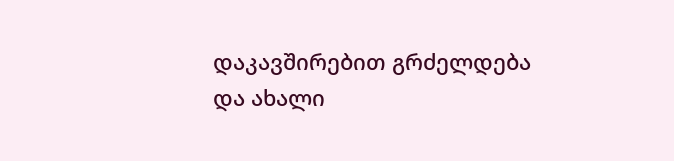დაკავშირებით გრძელდება და ახალი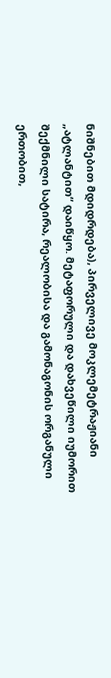ნიშნებით მდიდრდება), პირველივე მოკლემეტრაჟიანი „ატლანტით“ დაიწყო. მეტაფორული და დახვეწილი იუმორით შექმნილი სატირა, რეალობისა და გამონაგონის ორგანული ერთობით,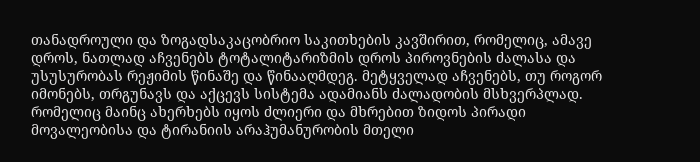თანადროული და ზოგადსაკაცობრიო საკითხების კავშირით, რომელიც, ამავე დროს, ნათლად აჩვენებს ტოტალიტარიზმის დროს პიროვნების ძალასა და უსუსურობას რეჟიმის წინაშე და წინააღმდეგ. მეტყველად აჩვენებს, თუ როგორ იმონებს, თრგუნავს და აქცევს სისტემა ადამიანს ძალადობის მსხვერპლად. რომელიც მაინც ახერხებს იყოს ძლიერი და მხრებით ზიდოს პირადი მოვალეობისა და ტირანიის არაჰუმანურობის მთელი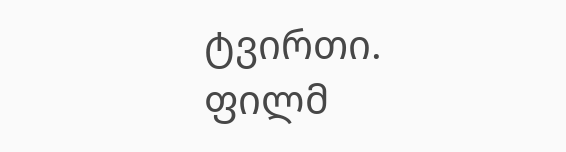ტვირთი.
ფილმ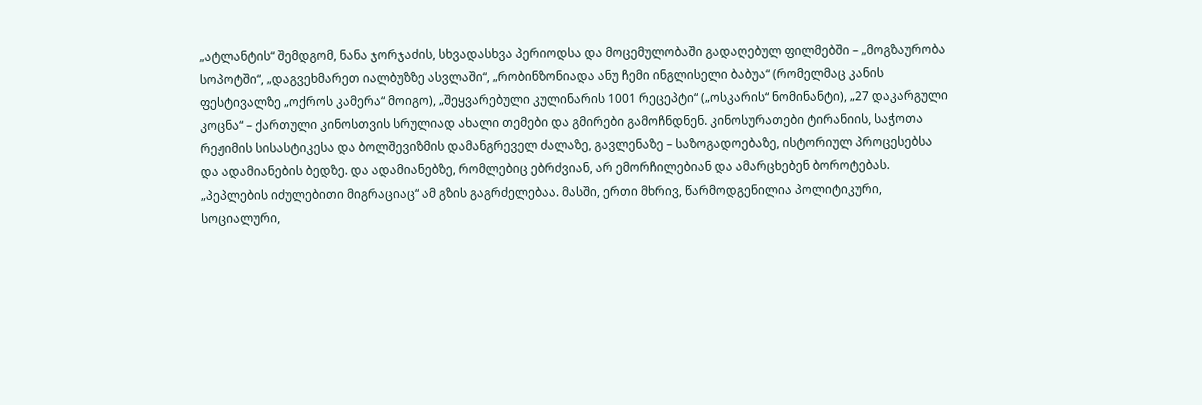„ატლანტის“ შემდგომ, ნანა ჯორჯაძის, სხვადასხვა პერიოდსა და მოცემულობაში გადაღებულ ფილმებში – „მოგზაურობა სოპოტში“, „დაგვეხმარეთ იალბუზზე ასვლაში“, „რობინზონიადა ანუ ჩემი ინგლისელი ბაბუა“ (რომელმაც კანის ფესტივალზე „ოქროს კამერა“ მოიგო), „შეყვარებული კულინარის 1001 რეცეპტი“ („ოსკარის“ ნომინანტი), „27 დაკარგული კოცნა“ – ქართული კინოსთვის სრულიად ახალი თემები და გმირები გამოჩნდნენ. კინოსურათები ტირანიის, საჭოთა რეჟიმის სისასტიკესა და ბოლშევიზმის დამანგრეველ ძალაზე, გავლენაზე – საზოგადოებაზე, ისტორიულ პროცესებსა და ადამიანების ბედზე. და ადამიანებზე, რომლებიც ებრძვიან, არ ემორჩილებიან და ამარცხებენ ბოროტებას.
„პეპლების იძულებითი მიგრაციაც“ ამ გზის გაგრძელებაა. მასში, ერთი მხრივ, წარმოდგენილია პოლიტიკური, სოციალური,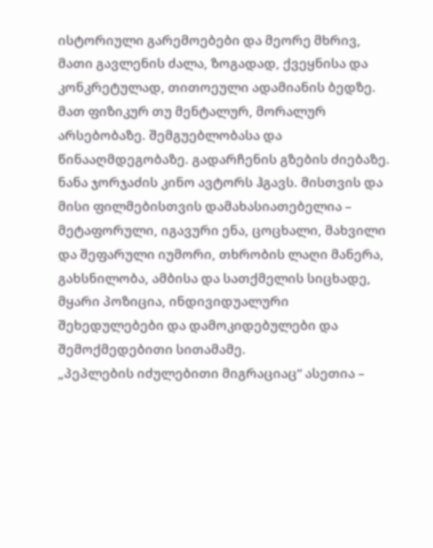ისტორიული გარემოებები და მეორე მხრივ, მათი გავლენის ძალა, ზოგადად, ქვეყნისა და კონკრეტულად, თითოეული ადამიანის ბედზე. მათ ფიზიკურ თუ მენტალურ, მორალურ არსებობაზე. შემგუებლობასა და წინააღმდეგობაზე. გადარჩენის გზების ძიებაზე.
ნანა ჯორჯაძის კინო ავტორს ჰგავს. მისთვის და მისი ფილმებისთვის დამახასიათებელია – მეტაფორული, იგავური ენა, ცოცხალი, მახვილი და შეფარული იუმორი, თხრობის ლაღი მანერა, გახსნილობა, ამბისა და სათქმელის სიცხადე, მყარი პოზიცია, ინდივიდუალური შეხედულებები და დამოკიდებულები და შემოქმედებითი სითამამე.
„პეპლების იძულებითი მიგრაციაც“ ასეთია –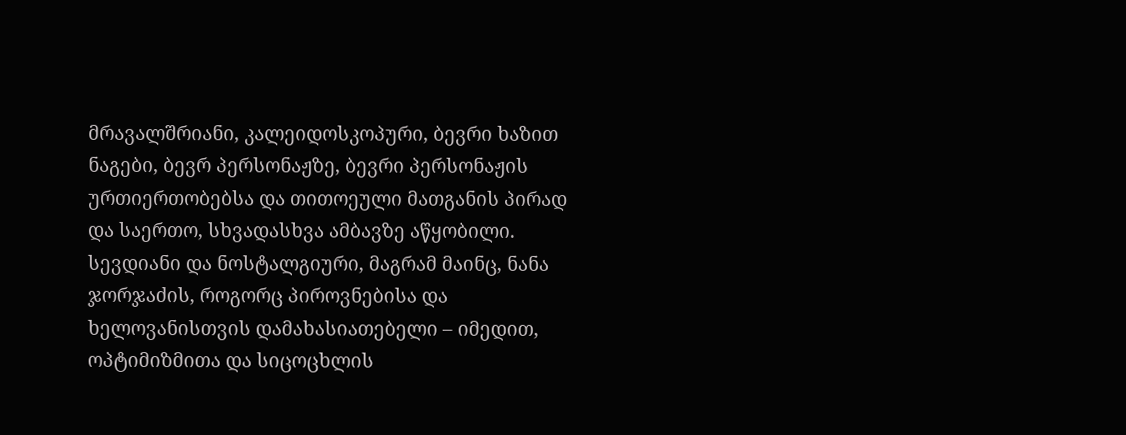მრავალშრიანი, კალეიდოსკოპური, ბევრი ხაზით ნაგები, ბევრ პერსონაჟზე, ბევრი პერსონაჟის ურთიერთობებსა და თითოეული მათგანის პირად და საერთო, სხვადასხვა ამბავზე აწყობილი. სევდიანი და ნოსტალგიური, მაგრამ მაინც, ნანა ჯორჯაძის, როგორც პიროვნებისა და ხელოვანისთვის დამახასიათებელი – იმედით, ოპტიმიზმითა და სიცოცხლის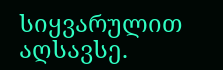სიყვარულით აღსავსე.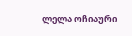ლელა ოჩიაური